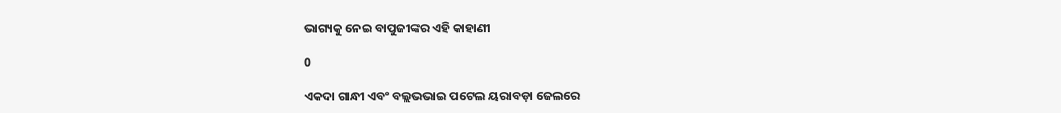ଭାଗ୍ୟକୁ ନେଇ ବାପୁଜୀଙ୍କର ଏହି କାହାଣୀ

0

ଏକଦା ଗାନ୍ଧୀ ଏବଂ ବଲ୍ଲଭଭାଇ ପଟେଲ ୟରାବଡ଼ା ଜେଲରେ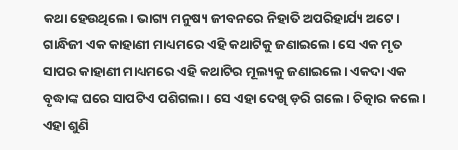କଥା ହେଉଥିଲେ। ଭାଗ୍ୟ ମନୁଷ୍ୟ ଜୀବନରେ ନିହାତି ଅପରିହାର୍ଯ୍ୟ ଅଟେ। ଗାନ୍ଧିଜୀ ଏକ କାହାଣୀ ମାଧ୍ୟମରେ ଏହି କଥାଟିକୁ ଜଣାଇଲେ। ସେ ଏକ ମୃତ ସାପର କାହାଣୀ ମାଧ୍ୟମରେ ଏହି କଥାଟିର ମୂଲ୍ୟକୁ ଜଣାଇଲେ। ଏକଦା ଏକ ବୃଦ୍ଧାଙ୍କ ଘରେ ସାପଟିଏ ପଶିଗଲା। ସେ ଏହା ଦେଖି ଡ଼ରି ଗଲେ। ଚିତ୍କାର କଲେ। ଏହା ଶୁଣି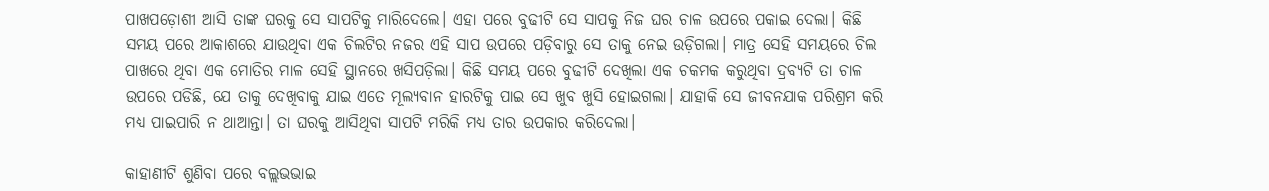ପାଖପଡ଼ୋଶୀ ଆସି ତାଙ୍କ ଘରକୁ ସେ ସାପଟିକୁ ମାରିଦେଲେ। ଏହା ପରେ ବୁଢୀଟି ସେ ସାପକୁ ନିଜ ଘର ଚାଳ ଉପରେ ପକାଇ ଦେଲା। କିଛି ସମୟ ପରେ ଆକାଶରେ ଯାଉଥିବା ଏକ ଚିଲଟିର ନଜର ଏହି ସାପ ଉପରେ ପଡ଼ିବାରୁ ସେ ତାକୁ ନେଇ ଉଡ଼ିଗଲା। ମାତ୍ର ସେହି ସମୟରେ ଚିଲ ପାଖରେ ଥିବା ଏକ ମୋତିର ମାଳ ସେହି ସ୍ଥାନରେ ଖସିପଡ଼ିଲା। କିଛି ସମୟ ପରେ ବୁଢୀଟି ଦେଖିଲା ଏକ ଚକମକ କରୁଥିବା ଦ୍ରବ୍ୟଟି ତା ଚାଳ ଉପରେ ପଡିଛି, ଯେ ତାକୁ ଦେଖିବାକୁ ଯାଇ ଏତେ ମୂଲ୍ୟବାନ ହାରଟିକୁ ପାଇ ସେ ଖୁବ ଖୁସି ହୋଇଗଲା। ଯାହାକି ସେ ଜୀବନଯାକ ପରିଶ୍ରମ କରି ମଧ୍ୟ ପାଇପାରି ନ ଥାଆନ୍ତା। ତା ଘରକୁ ଆସିଥିବା ସାପଟି ମରିକି ମଧ୍ୟ ତାର ଉପକାର କରିଦେଲା।

କାହାଣୀଟି ଶୁଣିବା ପରେ ବଲ୍ଲଭଭାଇ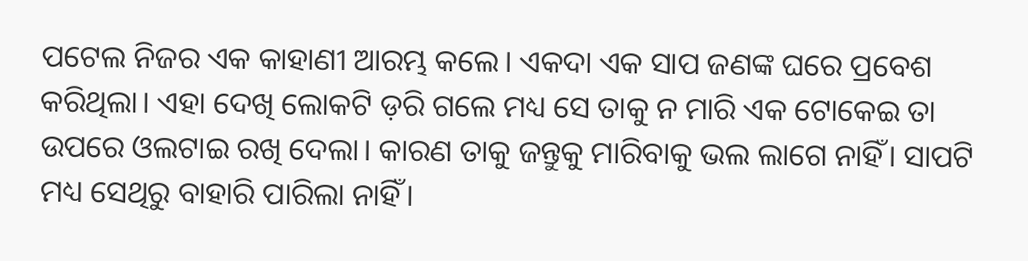ପଟେଲ ନିଜର ଏକ କାହାଣୀ ଆରମ୍ଭ କଲେ। ଏକଦା ଏକ ସାପ ଜଣଙ୍କ ଘରେ ପ୍ରବେଶ କରିଥିଲା। ଏହା ଦେଖି ଲୋକଟି ଡ଼ରି ଗଲେ ମଧ୍ୟ ସେ ତାକୁ ନ ମାରି ଏକ ଟୋକେଇ ତା ଉପରେ ଓଲଟାଇ ରଖି ଦେଲା। କାରଣ ତାକୁ ଜନ୍ତୁକୁ ମାରିବାକୁ ଭଲ ଲାଗେ ନାହିଁ। ସାପଟି ମଧ୍ୟ ସେଥିରୁ ବାହାରି ପାରିଲା ନାହିଁ।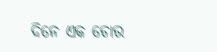ଦିନେ ଏକ ଚୋର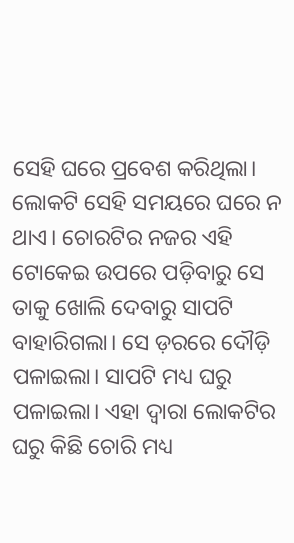ସେହି ଘରେ ପ୍ରବେଶ କରିଥିଲା। ଲୋକଟି ସେହି ସମୟରେ ଘରେ ନ ଥାଏ। ଚୋରଟିର ନଜର ଏହି ଟୋକେଇ ଉପରେ ପଡ଼ିବାରୁ ସେ ତାକୁ ଖୋଲି ଦେବାରୁ ସାପଟି ବାହାରିଗଲା। ସେ ଡ଼ରରେ ଦୌଡ଼ି ପଳାଇଲା। ସାପଟି ମଧ୍ୟ ଘରୁ ପଳାଇଲା। ଏହା ଦ୍ୱାରା ଲୋକଟିର ଘରୁ କିଛି ଚୋରି ମଧ୍ୟ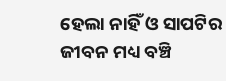ହେଲା ନାହିଁ ଓ ସାପଟିର ଜୀବନ ମଧ୍ୟ ବଞ୍ଚି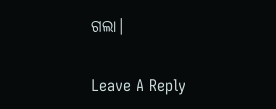ଗଲା।

Leave A Reply